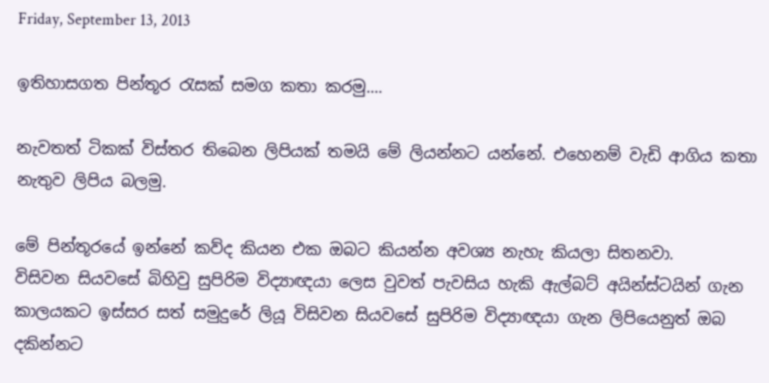Friday, September 13, 2013

ඉතිහාසගත පින්තූර රැසක් සමග කතා කරමු....

නැවතත් ටිකක් විස්තර තිබෙන ලිපියක් තමයි මේ ලියන්නට යන්නේ. එහෙනම් වැඩි ආගිය කතා නැතුව ලිපිය බලමු.

මේ පින්තූරයේ ඉන්නේ කව්ද කියන එක ඔබට කියන්න අවශ්‍ය නැහැ කියලා සිතනවා.
විසිවන සියවසේ බිහිවු සුපිරිම විද්‍යාඥයා ලෙස වුවත් පැවසිය හැකි ඇල්බට් අයින්ස්ටයින් ගැන කාලයකට ඉස්සර සත් සමුදුරේ ලියූ විසිවන සියවසේ සුපිරිම විද්‍යාඥයා ගැන ලිපියෙනුත් ඔබ දකින්නට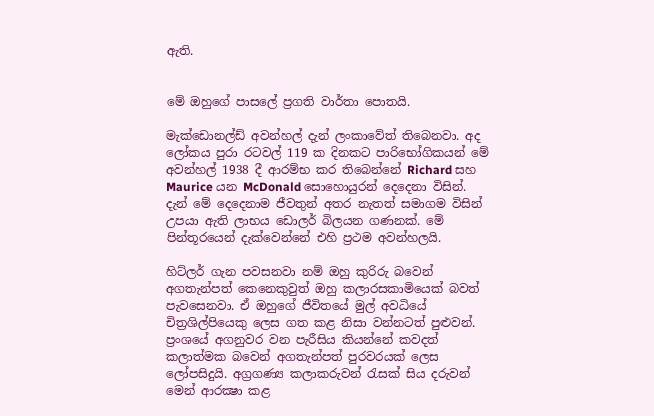ඇති.


මේ ඔහුගේ පාසලේ ප්‍රගති වාර්තා පොතයි.

මැක්ඩොනල්ඩ් අවන්හල් දැන් ලංකාවේත් තිබෙනවා. අද ලෝකය පුරා රටවල් 119 ක දිනකට පාරිභෝගිකයන් මේ අවන්හල් 1938 දී ආරම්භ කර තිබෙන්නේ Richard සහ Maurice යන McDonald සොහොයුරන් දෙදෙනා විසින්. දැන් මේ දෙදෙනාම ජීවතුන් අතර නැතත් සමාගම විසින් උපයා ඇති ලාභය ඩොලර් බිලයන ගණනක්. මේ පින්තූරයෙන් දැක්වෙන්නේ එහි ප්‍රථම අවන්හලයි.

හිට්ලර් ගැන පවසනවා නම් ඔහු කුරිරු බවෙන් අගතැන්පත් කෙනෙකුවුත් ඔහු කලාරසකාමියෙක් බවත් පැවසෙනවා. ඒ ඔහුගේ ජීවිතයේ මුල් අවධියේ චිත්‍රශිල්පියෙකු ලෙස ගත කළ නිසා වන්නටත් පුළුවන්. ප්‍රංශයේ අගනුවර වන පැරීසිය කියන්නේ කවදත් කලාත්මක බවෙන් අගතැන්පත් පුරවරයක් ලෙස ලෝපසිදුයි. අග්‍රගණ්‍ය කලාකරුවන් රැසක් සිය දරුවන් මෙන් ආරක්‍ෂා කළ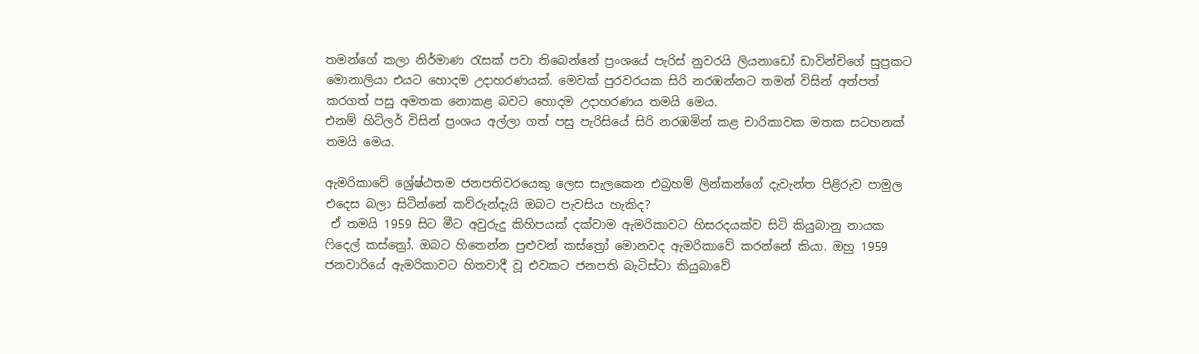තමන්ගේ කලා නිර්මාණ රැසක් පවා තිබෙන්නේ ප්‍රංශයේ පැරිස් නුවරයි ලියනාඩෝ ඩාවින්චිගේ සුප්‍රකට මොනාලියා එයට හොදම උදාහරණයක්. මෙවක් පුරවරයක සිරි නරඹන්නට තමන් විසින් අත්පත් කරගත් පසු අමතක නොකළ බවට හොදම උදාහරණය තමයි මෙය.
එනම් හිට්ලර් විසින් ප්‍රංශය අල්ලා ගත් පසු පැරිසියේ සිරි නරඹමින් කළ චාරිකාවක මතක සටහනක් තමයි මෙය.

ඇමරිකාවේ ශ්‍රේෂ්ඨතම ජනපතිවරයෙකු ලෙස සැලකෙන එබ්‍රහම් ලින්කන්ගේ දැවැන්ත පිළිරුව පාමුල එදෙස බලා සිටින්නේ කව්රුන්දැයි ඔබට පැවසිය හැකිද?
 ඒ තමයි 1959 සිට මීට අවුරුදු කිහිපයක් දක්වාම ඇමරිකාවට හිසරදයක්ව සිටි කියුබානු නායක ෆිදෙල් කස්ත්‍රෝ. ඔබට හිතෙන්න පුළුවන් කස්ත්‍රෝ මොනවද ඇමරිකාවේ කරන්නේ කියා. ඔහු 1959 ජනවාරියේ ඇමරිකාවට හිතවාදී වූ එවකට ජනපති බැටිස්ටා කියුබාවේ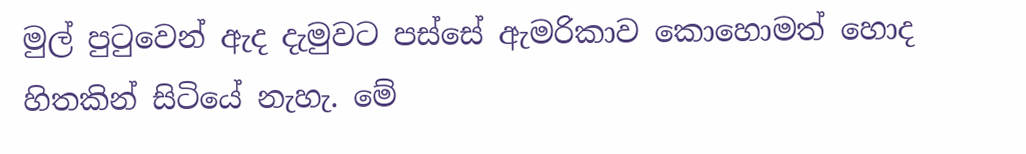මුල් පුටුවෙන් ඇද දැමුවට පස්සේ ඇමරිකාව කොහොමත් හොද හිතකින් සිටියේ නැහැ. මේ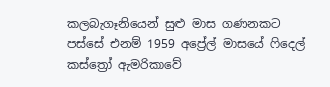කලබැගෑනියෙන් සුළු මාස ගණනකට පස්සේ එනම් 1959 අප්‍රේල් මාසයේ ෆිදෙල් කස්ත්‍රෝ ඇමරිකාවේ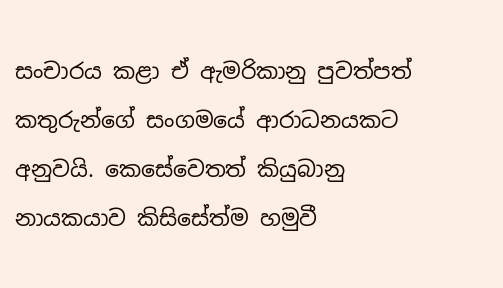සංචාරය කළා ඒ ඇමරිකානු පුවත්පත් කතුරුන්ගේ සංගමයේ ආරාධනයකට අනුවයි. කෙසේවෙතත් කියුබානු නායකයාව කිසිසේත්ම හමුවී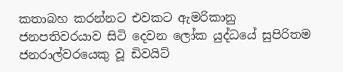කතාබහ කරන්නට එවකට ඇමරිකානු ජනපතිවරයාව සිටි දෙවන ලෝක යුද්ධයේ සුපිරිතම ජනරාල්වරයෙකු වූ ඩිවයිට්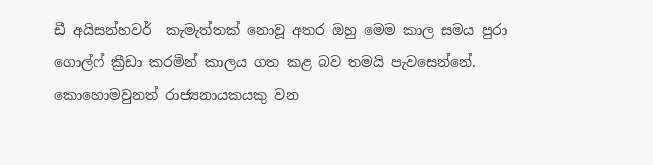ඩී අයිසන්හවර්  කැමැත්තක් නොවූ අතර ඔහු මෙම කාල සමය පුරා ගොල්ෆ් ක්‍රීඩා කරමින් කාලය ගත කළ බව තමයි පැවසෙන්නේ. කොහොමවුනත් රාජ්‍යනායකයකු වන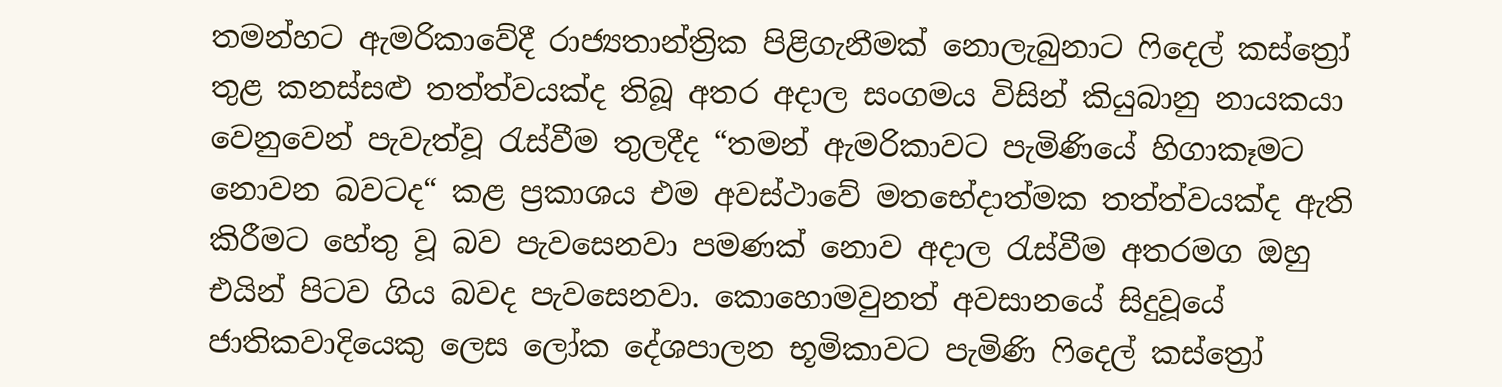තමන්හට ඇමරිකාවේදී රාජ්‍යතාන්ත්‍රික පිළිගැනීමක් නොලැබුනාට ෆිදෙල් කස්ත්‍රෝ තුළ කනස්සළු තත්ත්වයක්ද තිබූ අතර අදාල සංගමය විසින් කියුබානු නායකයා වෙනුවෙන් පැවැත්වූ රැස්වීම තුලදීද “තමන් ඇමරිකාවට පැමිණියේ හිගාකෑමට නොවන බවටද“ කළ ප්‍රකාශය එම අවස්ථාවේ මතභේදාත්මක තත්ත්වයක්ද ඇති කිරීමට හේතු වූ බව පැවසෙනවා පමණක් නොව අදාල රැස්වීම අතරමග ඔහු එයින් පිටව ගිය බවද පැවසෙනවා. කොහොමවුනත් අවසානයේ සිදුවූයේ ජාතිකවාදියෙකු ලෙස ලෝක දේශපාලන භූමිකාවට පැමිණි ෆිදෙල් කස්ත්‍රෝ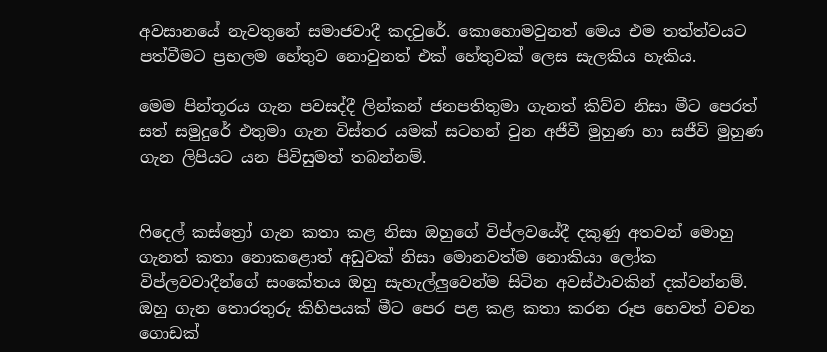අවසානයේ නැවතුනේ සමාජවාදී කදවුරේ. කොහොමවුනත් මෙය එම තත්ත්වයට පත්වීමට ප්‍රභලම හේතුව නොවුනත් එක් හේතුවක් ලෙස සැලකිය හැකිය.

මෙම පින්තූරය ගැන පවසද්දී ලින්කන් ජනපතිතුමා ගැනත් කිව්ව නිසා මීට පෙරත් සත් සමුදුරේ එතුමා ගැන විස්තර යමක් සටහන් වුන අජීවී මුහුණ හා සජීවි මුහුණ ගැන ලිපියට යන පිවිසුමත් තබන්නම්.


ෆිදෙල් කස්ත්‍රෝ ගැන කතා කළ නිසා ඔහුගේ විප්ලවයේදී දකුණු අතවන් මොහු ගැනත් කතා නොකළොත් අඩුවක් නිසා මොනවත්ම නොකියා ලෝක විප්ලවවාදීන්ගේ සංකේතය ඔහු සැහැල්ලුවෙන්ම සිටින අවස්ථාවකින් දක්වන්නම්.
ඔහු ගැන තොරතුරු කිහිපයක් මීට පෙර පළ කළ කතා කරන රූප හෙවත් වචන ගොඩක්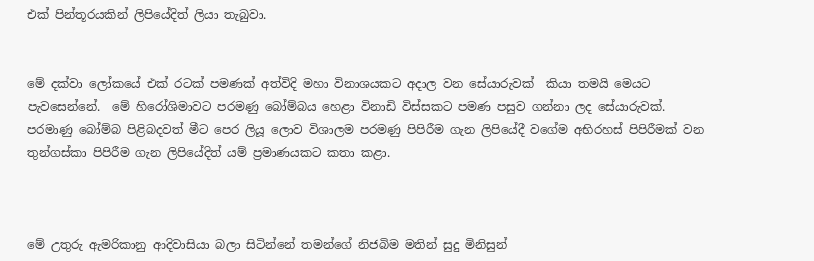එක් පින්තූරයකින් ලිපියේදිත් ලියා තැබුවා.


මේ දක්වා ලෝකයේ එක් රටක් පමණක් අත්විදි මහා විනාශයකට අදාල වන සේයාරුවක්  කියා තමයි මෙයට පැවසෙන්නේ.  මේ හිරෝශිමාවට පරමණු බෝම්බය හෙළා විනාඩි විස්සකට පමණ පසුව ගන්නා ලද සේයාරුවක්.
පරමාණු බෝම්බ පිළිබදවත් මීට පෙර ලියූ ලොව විශාලම පරමණු පිපිරීම ගැන ලිපියේදී වගේම අභිරහස් පිපිරීමක් වන තුන්ගස්කා පිපිරීම ගැන ලිපියේදිත් යම් ප්‍රමාණයකට කතා කළා.



මේ උතුරු ඇමරිකානු ආදිවාසියා බලා සිටින්නේ තමන්ගේ නිජබිම මතින් සුදු මිනිසුන්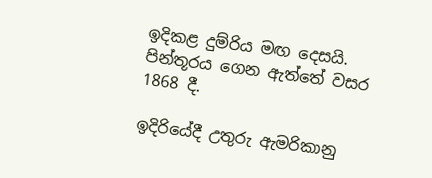ඉදිකළ දුම්රිය මඟ දෙසයි.
පින්තූරය ගෙන ඇත්තේ වසර 1868 දී.

ඉදිරියේදී උතුරු ඇමරිකානු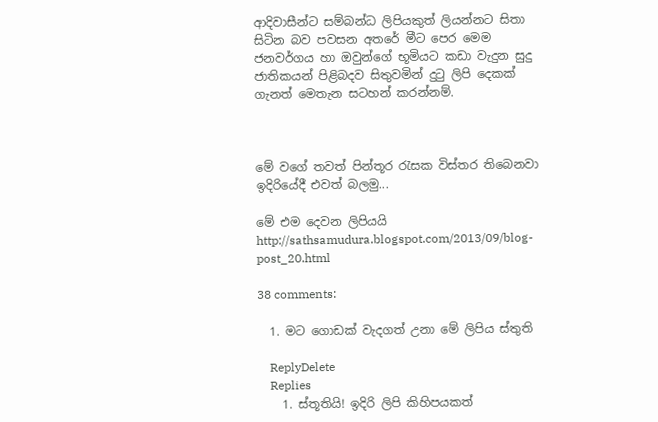ආදිවාසීන්ට සම්බන්ධ ලිපියකුත් ලියන්නට සිතා සිටින බව පවසන අතරේ මීට පෙර මෙම ජනවර්ගය හා ඔවුන්ගේ භූමියට කඩා වැදුන සුදු ජාතිකයන් පිළිබදව සිතුවමින් දුටු ලිපි දෙකක් ගැනත් මෙතැන සටහන් කරන්නම්.



මේ වගේ තවත් පින්තූර රැසක විස්තර තිබෙනවා ඉදිරියේදී එවත් බලමු...

මේ එම දෙවන ලිපියයි
http://sathsamudura.blogspot.com/2013/09/blog-post_20.html

38 comments:

  1. මට ගොඩක් වැදගත් උනා මේ ලිපිය ස්තුති

    ReplyDelete
    Replies
    1. ස්තූතියි! ඉදිරි ලිපි කිහිපයකත්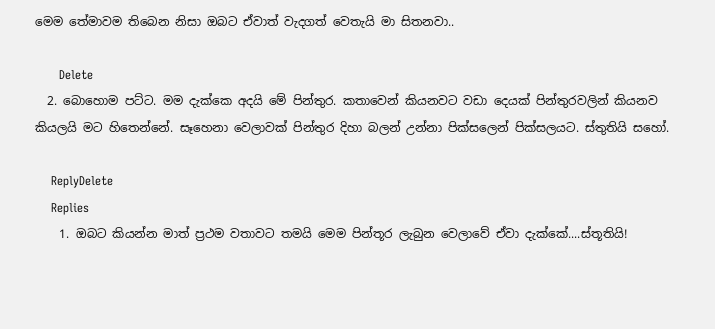මෙම තේමාවම තිබෙන නිසා ඔබට ඒවාත් වැදගත් වෙතැයි මා සිතනවා..

      Delete
  2. බොහොම පට්ට. මම දැක්කෙ අදයි මේ පින්තුර. කතාවෙන් කියනවට වඩා දෙයක් පින්තුරවලින් කියනව කියලයි මට හිතෙන්නේ. සෑහෙනා වෙලාවක් පින්තුර දිහා බලන් උන්නා පික්සලෙන් පික්සලයට. ස්තුතියි සහෝ.

    ReplyDelete
    Replies
    1. ඔබට කියන්න මාත් ප්‍රථම වතාවට තමයි මෙම පින්තූර ලැබුන වෙලාවේ ඒවා දැක්කේ....ස්තූතියි!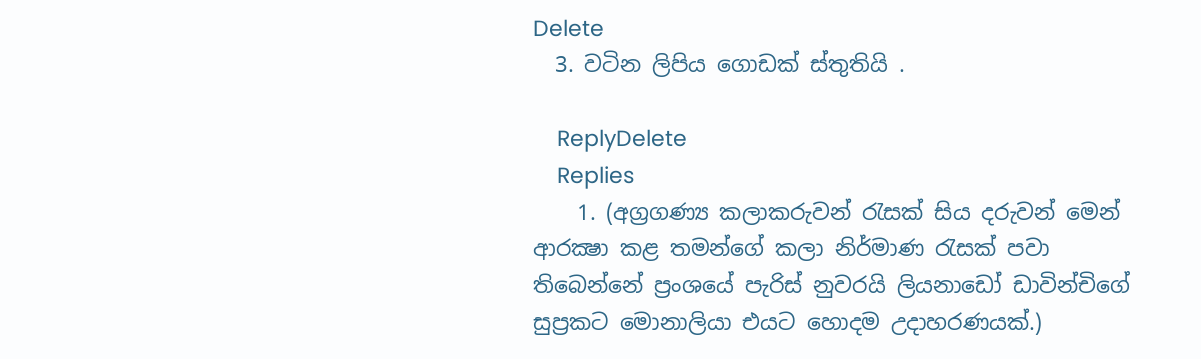Delete
  3. වටින ලිපිය ගොඩක් ස්තුතියි .

    ReplyDelete
    Replies
    1. (අග්‍රගණ්‍ය කලාකරුවන් රැසක් සිය දරුවන් මෙන් ආරක්‍ෂා කළ තමන්ගේ කලා නිර්මාණ රැසක් පවා තිබෙන්නේ ප්‍රංශයේ පැරිස් නුවරයි ලියනාඩෝ ඩාවින්චිගේ සුප්‍රකට මොනාලියා එයට හොදම උදාහරණයක්.)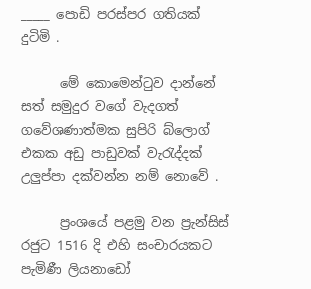_____ පොඩි පරස්පර ගතියක් දුටිමි .

      මේ කොමෙන්‍ටුව දාන්නේ සත් සමුදුර වගේ වැදගත් ගවේශණාත්මක සුපිරි බ්ලොග් එකක අඩු පාඩුවක් වැ‍රැද්දක් උලුප්පා දක්වන්න නම් නොවේ .

      ප්‍රංශයේ පළමු වන ප්‍රැන්සිස් රජුට 1516 දි එහි සංචාරයකට පැමිණී ලියනාඩෝ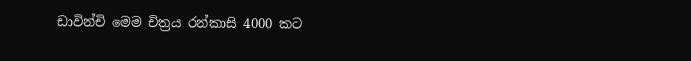ඩාවින්චි මෙම චිත්‍රය රන්කාසි 4000 කට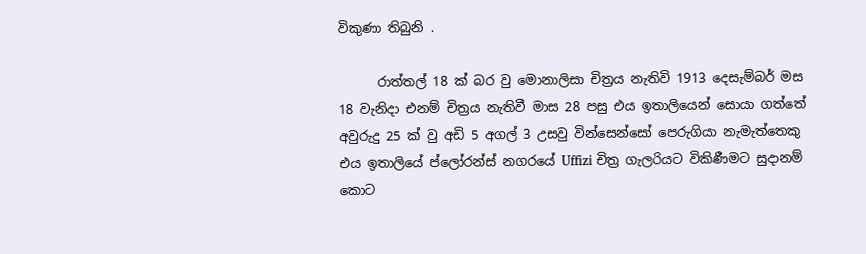විකුණා තිබුනි .

      රාත්තල් 18 ක් බර වු මොනාලිසා චිත්‍රය නැතිවි 1913 දෙසැම්බර් මස 18 වැනිදා එනම් චිත්‍රය නැතිවී මාස 28 පසු එය ඉතාලියෙන් සොයා ගත්තේ අවුරුදු 25 ක් වු අඩි 5 අගල් 3 උසවු වින්සෙන්සෝ පෙරුගියා නැමැත්තෙකු එය ඉතාලියේ ප්ලෝරන්ස් නගරයේ Uffizi චිත්‍ර ගැලරියට විකිණීමට සුදානම් කොට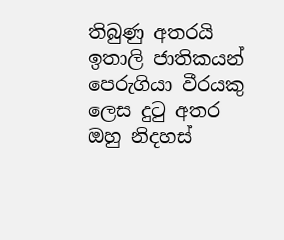තිබුණු අතරයි ඉතාලි ජාතිකයන් පෙරුගියා වීරයකු ලෙස දුටු අතර ඔහු නිදහස්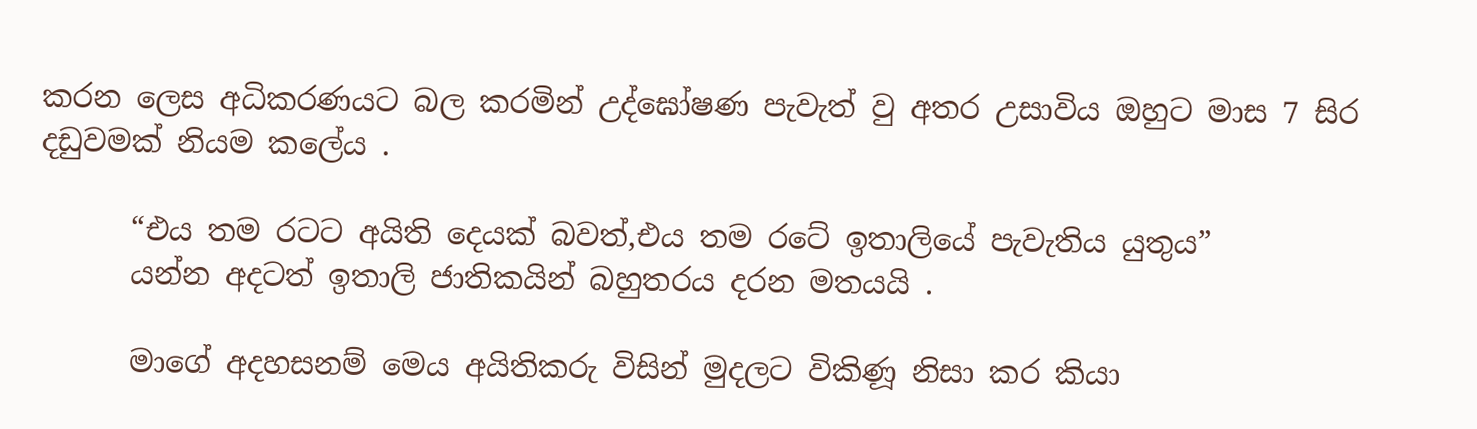කරන ලෙස අධිකරණයට බල කරමින් උද්ඝෝෂණ පැවැත් වු අතර උසාවිය ඔහුට මාස 7 සිර දඩුවමක් නියම කලේය .

      “එය තම රටට අයිති දෙයක් බවත්,එය තම රටේ ඉතාලියේ පැවැතිය යුතුය”
      යන්න අදටත් ඉතාලි ජාතිකයින් බහුතරය දරන මතයයි .

      මාගේ අදහසනම් මෙය අයිතිකරු විසින් මුදලට විකිණූ නිසා කර කියා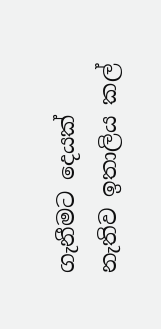ගැනීමට දෙයක් නැතිව ඉතාලිය කල්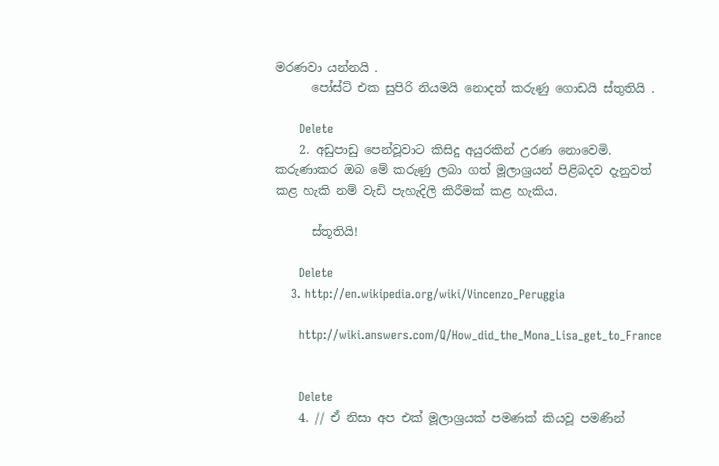මරණවා යන්නයි .
      පෝස්ට් එක සුපිරි නියමයි නොදත් කරුණු ගොඩයි ස්තුතියි .

      Delete
    2. අඩුපාඩු පෙන්වූවාට කිසිදු අයුරකින් උරණ නොවෙමි. කරුණාකර ඔබ මේ කරුණු ලබා ගත් මූලාශ්‍රයන් පිළිබදව දැනුවත් කළ හැකි නම් වැඩි පැහැදිලි කිරීමක් කළ හැකිය.

      ස්තූතියි!

      Delete
    3. http://en.wikipedia.org/wiki/Vincenzo_Peruggia

      http://wiki.answers.com/Q/How_did_the_Mona_Lisa_get_to_France


      Delete
    4. // ඒ නිසා අප එක් මූලාශ්‍රයක් පමණක් කියවූ පමණින්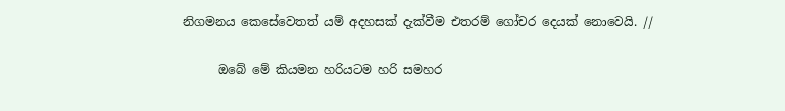නිගමනය කෙසේවෙතත් යම් අදහසක් දැක්වීම එතරම් ගෝචර දෙයක් නොවෙයි. //

      ඔබේ මේ කියමන හරියටම හරි සමහර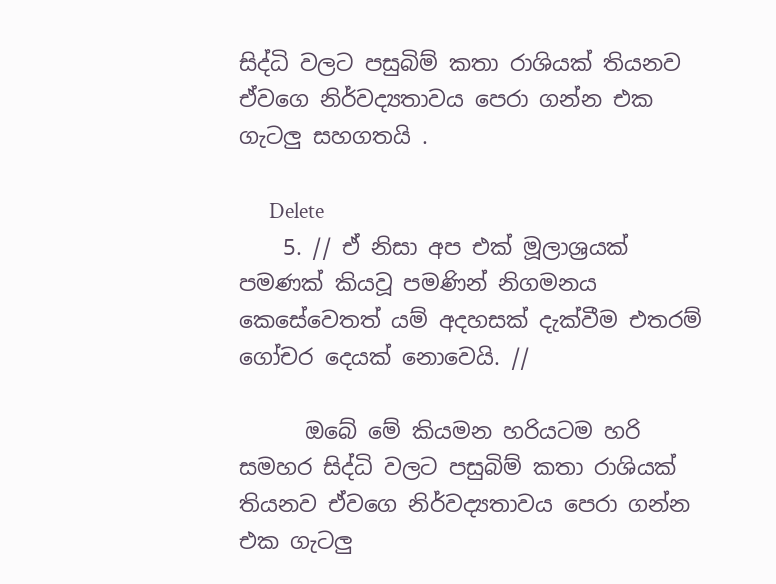සිද්ධි වලට පසුබිම් කතා රාශියක් තියනව ඒවගෙ නිර්වද්‍යතාවය පෙරා ගන්න එක ගැටලු සහගතයි .

      Delete
    5. // ඒ නිසා අප එක් මූලාශ්‍රයක් පමණක් කියවූ පමණින් නිගමනය කෙසේවෙතත් යම් අදහසක් දැක්වීම එතරම් ගෝචර දෙයක් නොවෙයි. //

      ඔබේ මේ කියමන හරියටම හරි සමහර සිද්ධි වලට පසුබිම් කතා රාශියක් තියනව ඒවගෙ නිර්වද්‍යතාවය පෙරා ගන්න එක ගැටලු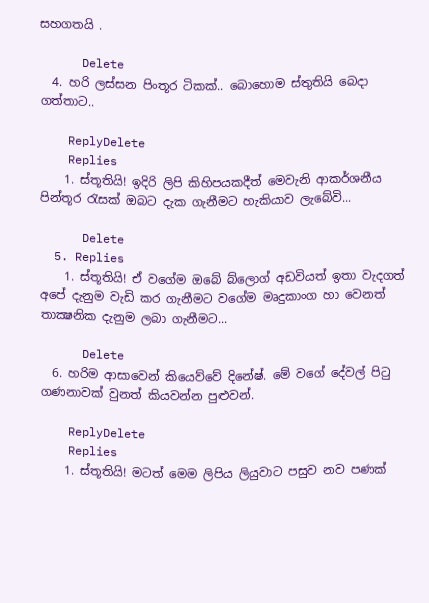සහගතයි .

      Delete
  4. හරි ලස්සන පිංතූර ටිකක්.. බොහොම ස්තුතියි බෙදා ගත්තාට..

    ReplyDelete
    Replies
    1. ස්තූතියි! ඉදිරි ලිපි කිහිපයකදීත් මෙවැනි ආකර්ශනීය පින්තූර රැසක් ඔබට දැක ගැනීමට හැකියාව ලැබේවි...

      Delete
  5. Replies
    1. ස්තූතියි! ඒ වගේම ඔබේ බ්ලොග් අඩවියත් ඉතා වැදගත් අපේ දැනුම වැඩි කර ගැනීමට වගේම මෘදුකාංග හා වෙනත් තාක්‍ෂනික දැනුම ලබා ගැනීමට...

      Delete
  6. හරිම ආසාවෙන් කියෙව්වේ දිනේෂ්. මේ වගේ දේවල් පිටු ගණනාවක් වුනත් කියවන්න පුළුවන්.

    ReplyDelete
    Replies
    1. ස්තූතියි! මටත් මෙම ලිපිය ලියුවාට පසුව නව පණක්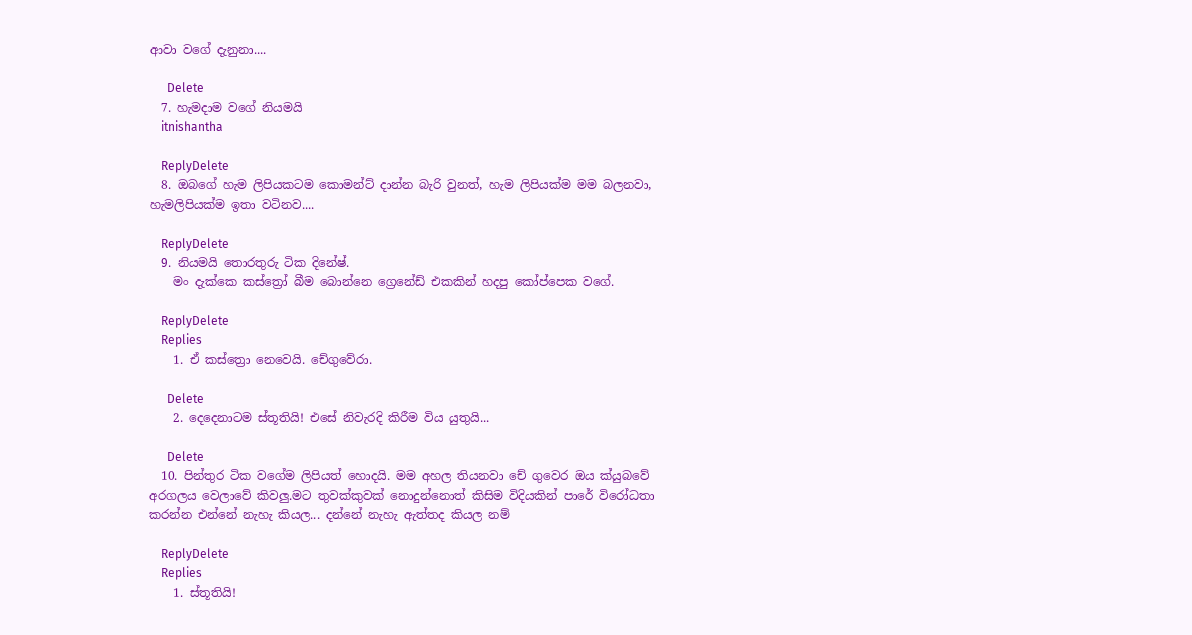ආවා වගේ දැනුනා....

      Delete
  7. හැමදාම වගේ නියමයි
    itnishantha

    ReplyDelete
  8. ඔබගේ හැම ලිපියකටම කොමන්ට් දාන්න බැරි වුනත්, හැම ලිපියක්ම මම බලනවා, හැමලිපියක්ම ඉතා වටිනව....

    ReplyDelete
  9. නියමයි තොරතුරු ටික දිනේෂ්.
    මං දැක්කෙ කස්ත්‍රෝ බීම බොන්නෙ ග්‍රෙනේඩ් එකකින් හදපු කෝප්පෙක ව‍ගේ.

    ReplyDelete
    Replies
    1. ඒ කස්ත්‍රො නෙවෙයි. චේගුවේරා.

      Delete
    2. දෙදෙනාටම ස්තූතියි! එසේ නිවැරදි කිරීම විය යුතුයි...

      Delete
  10. පින්තුර ටික වගේම ලිපියත් හොදයි. මම අහල තියනවා චේ ගුවෙර ඔය ක්යුබවේ අරගලය වෙලාවේ කිවලු.මට තුවක්කුවක් නොදුන්නොත් කිසිම විදියකින් පාරේ විරෝධතා කරන්න එන්නේ නැහැ කියල... දන්නේ නැහැ ඇත්තද කියල නම්

    ReplyDelete
    Replies
    1. ස්තූතියි!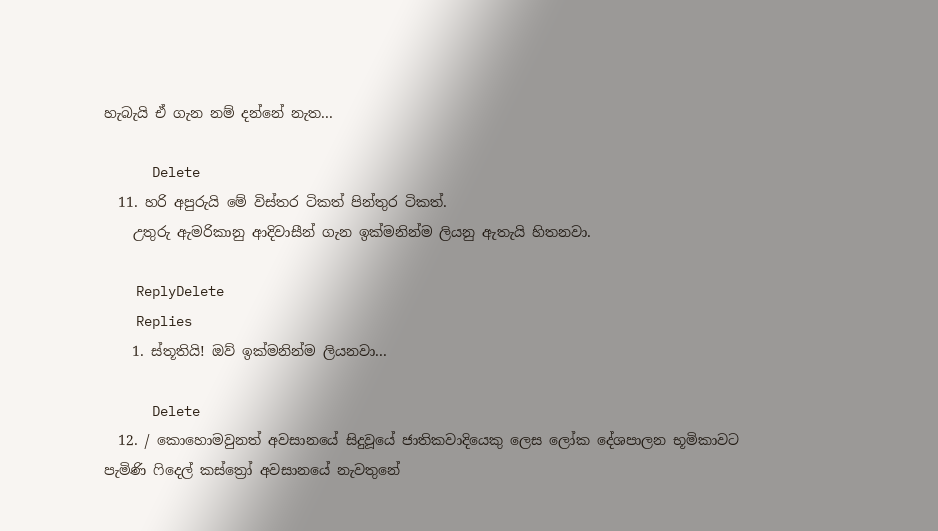හැබැයි ඒ ගැන නම් දන්නේ නැත...

      Delete
  11. හරි අපුරුයි මේ විස්තර ටිකත් පින්තුර ටිකත්.
    උතුරු ඇමරිකානු ආදිවාසීන් ගැන ඉක්මනින්ම ලියනු ඇතැයි හිතනවා.

    ReplyDelete
    Replies
    1. ස්තූතියි! ඔව් ඉක්මනින්ම ලියනවා...

      Delete
  12. / කොහොමවුනත් අවසානයේ සිදුවූයේ ජාතිකවාදියෙකු ලෙස ලෝක දේශපාලන භූමිකාවට පැමිණි ෆිදෙල් කස්ත්‍රෝ අවසානයේ නැවතුනේ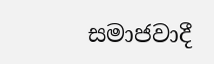සමාජවාදී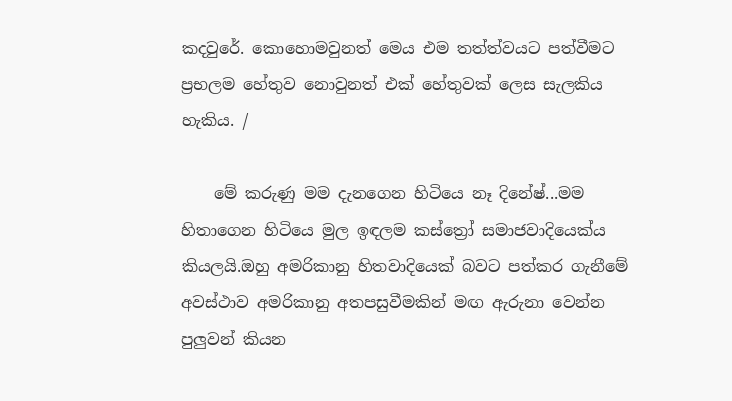කදවුරේ. කොහොමවුනත් මෙය එම තත්ත්වයට පත්වීමට ප්‍රභලම හේතුව නොවුනත් එක් හේතුවක් ලෙස සැලකිය හැකිය. /

    මේ කරුණු මම දැනගෙන හිටියෙ නෑ දිනේෂ්...මම හිතාගෙන හිටියෙ මුල ඉඳලම කස්ත්‍රෝ සමාජවාදියෙක්ය කියලයි.ඔහු අමරිකානු හිතවාදියෙක් බවට පත්කර ගැනීමේ අවස්ථාව අමරිකානු අතපසුවීමකින් මඟ ඇරුනා වෙන්න පුලුවන් කියන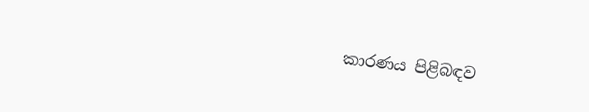කාරණය පිළිබඳව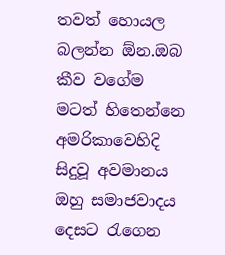තවත් හොයල බලන්න ඕන.ඔබ කීව වගේම මටත් හිතෙන්නෙ අමරිකාවෙහිදි සිදුවූ අවමානය ඔහු සමාජවාදය දෙසට රැගෙන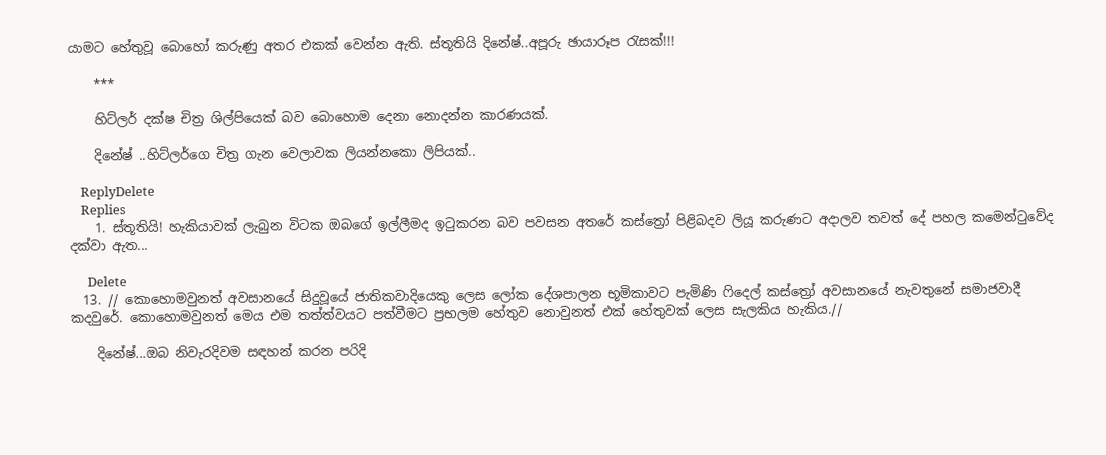යාමට හේතුවූ බොහෝ කරුණු අතර එකක් වෙන්න ඇති. ස්තූතියි දිනේෂ්..අපූරු ඡායාරූප රැසක්!!!

    ***

    හිට්ලර් දක්ෂ චිත්‍ර ශිල්පියෙක් බව බොහොම දෙනා නොදන්න කාරණයක්.

    දිනේෂ් ..හිට්ලර්ගෙ චිත්‍ර ගැන වෙලාවක ලියන්නකො ලිපියක්..

    ReplyDelete
    Replies
    1. ස්තූතියි! හැකියාවක් ලැබුන විටක ඔබගේ ඉල්ලීමද ඉටුකරන බව පවසන අතරේ කස්ත්‍රෝ පිළිබදව ලියූ කරුණට අදාලව තවත් දේ පහල කමෙන්ටුවේද දක්වා ඇත...

      Delete
  13. // කොහොමවුනත් අවසානයේ සිදුවූයේ ජාතිකවාදියෙකු ලෙස ලෝක දේශපාලන භූමිකාවට පැමිණි ෆිදෙල් කස්ත්‍රෝ අවසානයේ නැවතුනේ සමාජවාදී කදවුරේ. කොහොමවුනත් මෙය එම තත්ත්වයට පත්වීමට ප්‍රභලම හේතුව නොවුනත් එක් හේතුවක් ලෙස සැලකිය හැකිය.//

    දිනේෂ්...ඔබ නිවැරදිවම සඳහන් කරන පරිදි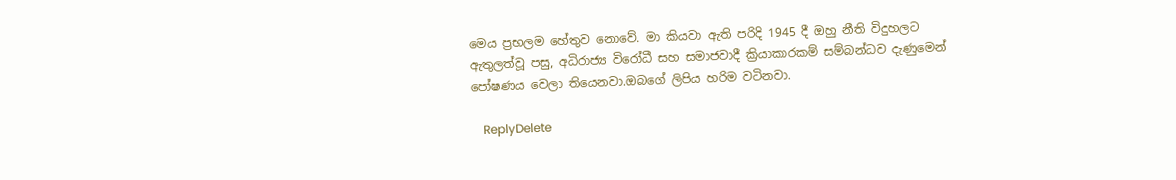මෙය ප්‍රභලම හේතුව නොවේ. මා කියවා ඇති පරිදි 1945 දී ඔහු නීති විදුහලට ඇතුලත්වූ පසු, අධිරාජ්‍ය විරෝධී සහ සමාජවාදී ක්‍රියාකාරකම් සම්බන්ධව දැණුමෙන් පෝෂණය වෙලා තියෙනවා.ඔබගේ ලිපිය හරිම වටිනවා.

    ReplyDelete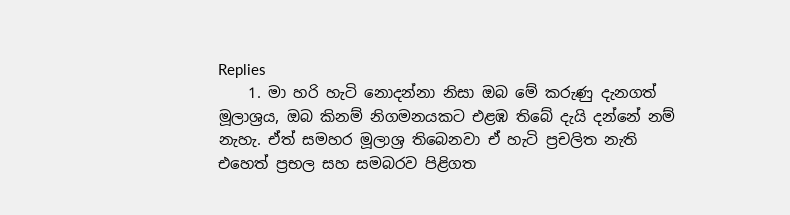Replies
    1. මා හරි හැටි නොදන්නා නිසා ඔබ මේ කරුණු දැනගත් මූලාශ්‍රය, ඔබ කිනම් නිගමනයකට එළඹ තිබේ දැයි දන්නේ නම් නැහැ. ඒත් සමහර මූලාශ්‍ර තිබෙනවා ඒ හැටි ප්‍රචලිත නැති එහෙත් ප්‍රභල සහ සමබරව පිළිගත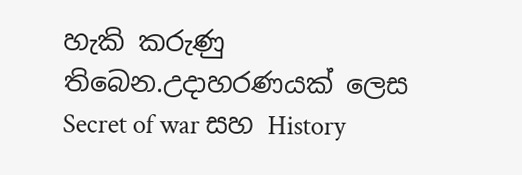හැකි කරුණු තිබෙන.උදාහරණයක් ලෙස Secret of war සහ History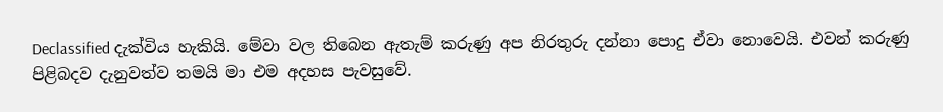Declassified දැක්විය හැකියි. මේවා වල තිබෙන ඇතැම් කරුණු අප නිරතුරු දන්නා පොදු ඒවා නොවෙයි. එවන් කරුණු පිළිබදව දැනුවත්ව තමයි මා එම අදහස පැවසුවේ.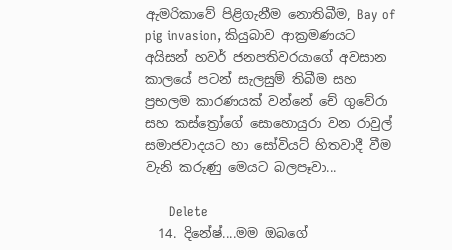ඇමරිකාවේ පිළිගැනීම නොතිබීම, Bay of pig invasion, කියුබාව ආක්‍රමණයට අයිසන් හවර් ජනපතිවරයාගේ අවසාන කාලයේ පටන් සැලසුම් තිබීම සහ ප්‍රභලම කාරණයක් වන්නේ චේ ගුවේරා සහ කස්ත්‍රෝගේ සොහොයුරා වන රාවුල් සමාජවාදයට හා සෝවියට් හිතවාදී වීම වැනි කරුණු මෙයට බලපෑවා...

      Delete
  14. දිනේෂ්....මම ඔබගේ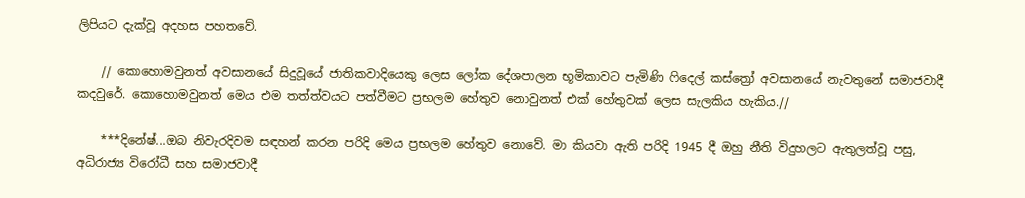ලිපියට දැක්වූ අදහස පහතවේ.

    // කොහොමවුනත් අවසානයේ සිදුවූයේ ජාතිකවාදියෙකු ලෙස ලෝක දේශපාලන භූමිකාවට පැමිණි ෆිදෙල් කස්ත්‍රෝ අවසානයේ නැවතුනේ සමාජවාදී කදවුරේ. කොහොමවුනත් මෙය එම තත්ත්වයට පත්වීමට ප්‍රභලම හේතුව නොවුනත් එක් හේතුවක් ලෙස සැලකිය හැකිය.//

    ***දිනේෂ්...ඔබ නිවැරදිවම සඳහන් කරන පරිදි මෙය ප්‍රභලම හේතුව නොවේ. මා කියවා ඇති පරිදි 1945 දී ඔහු නීති විදුහලට ඇතුලත්වූ පසු, අධිරාජ්‍ය විරෝධී සහ සමාජවාදී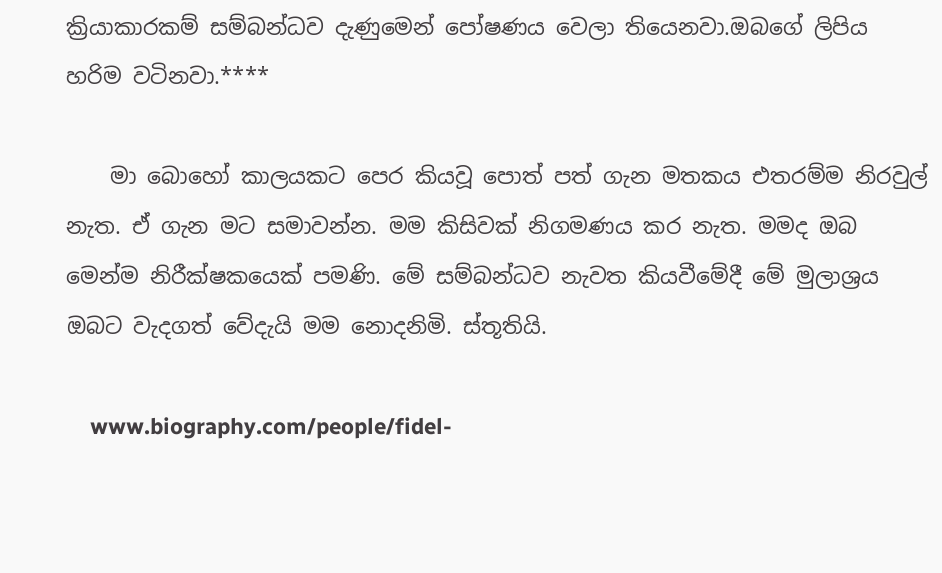ක්‍රියාකාරකම් සම්බන්ධව දැණුමෙන් පෝෂණය වෙලා තියෙනවා.ඔබගේ ලිපිය හරිම වටිනවා.****

    මා බොහෝ කාලයකට පෙර කියවූ පොත් පත් ගැන මතකය එතරම්ම නිරවුල් නැත. ඒ ගැන මට සමාවන්න. මම කිසිවක් නිගමණය කර නැත. මමද ඔබ මෙන්ම නිරීක්ෂකයෙක් පමණි. මේ සම්බන්ධව නැවත කියවීමේදී මේ මුලාශ්‍රය ඔබට වැදගත් වේදැයි මම නොදනිමි. ස්තූතියි.

    www.biography.com/people/fidel-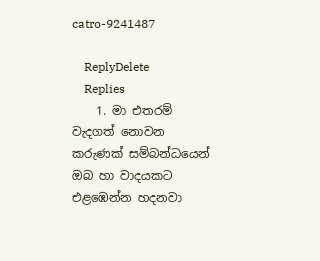catro-9241487

    ReplyDelete
    Replies
    1. මා එතරම් වැදගත් නොවන කරුණක් සම්බන්ධයෙන් ඔබ හා වාදයකට එළඹෙන්න හදනවා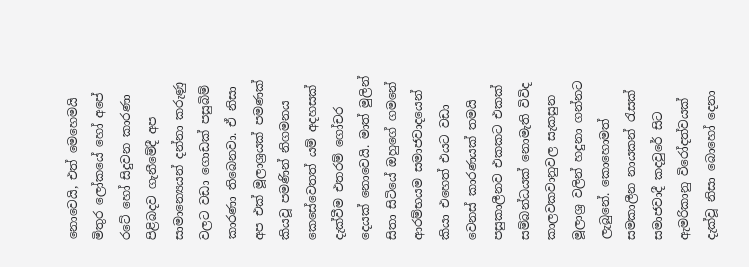නොවෙයි, එත් මෙහෙමයි මිතුර ලෝකයේ හෝ අපේ රටේ හෝ සිදුවන කාරණා පිළිබදව ගැනීමේදී අප සාමාන්‍යෙයන් දන්නා කරුණු වලට වඩා ගොඩක් පසුබිම් කාරණා තිබෙනවා. ඒ නිසා අප එක් මූලාශ්‍රයක් පමණක් කියවූ පමණින් නිගමනය කෙසේවෙතත් යම් අදහසක් දැක්වීම එතරම් ගෝචර දෙයක් නොවෙයි. මාත් මුලින් සිතා සිටියේ ඔහුගේ ගමනේ ආරම්භයම සමාජවාදයෙන් කියා එහෙත් එයට වඩා වෙනස් කාරණයක් තමයි පසුකාලීනව එකකට එකක් සම්බන්ධයක් නොමැති විවිද කාලවකවානුවල සැකසුන මූලාශ්‍ර වලින් හදුනා ගන්නට ලැබුනේ. කොහොමත් සමකාලීන නායකන් රැසක් සමාජවාදී කදවුරේ සිට ඇමරිකානු විරෝදත්වයක් දැක්වූ නිසා බොහෝ දෙනා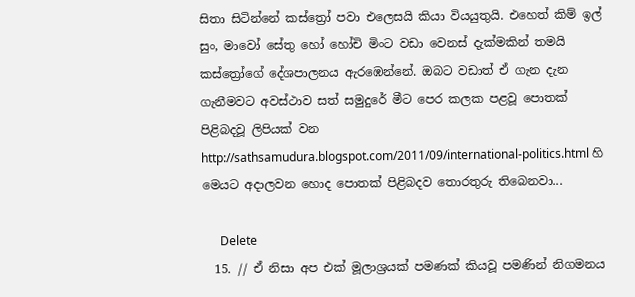සිතා සිටින්නේ කස්ත්‍රෝ පවා එලෙසයි කියා වියයුතුයි. එහෙත් කිම් ඉල් සුං, මාවෝ සේතු හෝ හෝචි මිංට වඩා වෙනස් දැක්මකින් තමයි කස්ත්‍රෝගේ දේශපාලනය ඇරඹෙන්නේ. ඔබට වඩාත් ඒ ගැන දැන ගැනීමවට අවස්ථාව සත් සමුදුරේ මීට පෙර කලක පළවූ පොතක් පිළිබදවූ ලිපියක් වන http://sathsamudura.blogspot.com/2011/09/international-politics.html හි මෙයට අදාලවන හොද පොතක් පිළිබදව තොරතුරු තිබෙනවා...

      Delete
  15. // ඒ නිසා අප එක් මූලාශ්‍රයක් පමණක් කියවූ පමණින් නිගමනය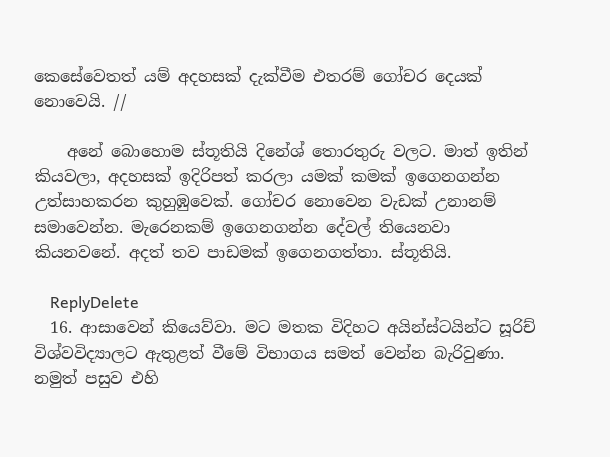කෙසේවෙතත් යම් අදහසක් දැක්වීම එතරම් ගෝචර දෙයක් නොවෙයි. //

    අනේ බොහොම ස්තූතියි දිනේශ් තොරතුරු වලට. මාත් ඉතින් කියවලා, අදහසක් ඉදිරිපත් කරලා යමක් කමක් ඉගෙනගන්න උත්සාහකරන කුහුඹුවෙක්. ගෝචර නොවෙන වැඩක් උනානම් සමාවෙන්න. මැරෙනකම් ඉගෙනගන්න දේවල් තියෙනවා කියනවනේ. අදත් තව පාඩමක් ඉගෙනගත්තා. ස්තූතියි.

    ReplyDelete
  16. ආසාවෙන් කියෙව්වා. මට මතක විදිහට අයින්ස්ටයින්ට සූරිච් විශ්වවිද්‍යාලට ඇතුළත් වීමේ විභාගය සමත් වෙන්න බැරිවුණා. නමුත් පසුව එහි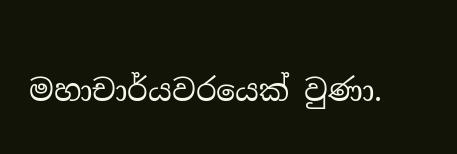මහාචාර්යවරයෙක් වුණා.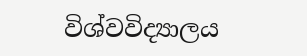විශ්වවිද්‍යාලය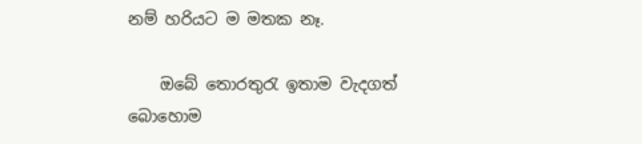නම් හරියට ම මතක නෑ.

    ඔබේ තොරතුරැ ඉතාම වැදගත් බොහොම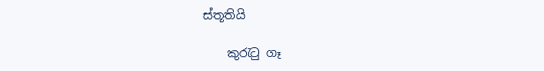ස්තූතියි

    කුරැටු ගෑ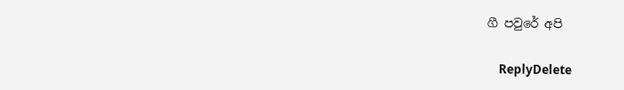ගී පවුරේ අපි

    ReplyDelete